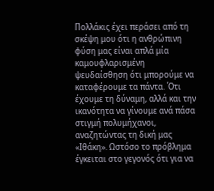Πολλάκις έχει περάσει από τη σκέψη μου ότι η ανθρώπινη φύση μας είναι απλά μία καμουφλαρισμένη ψευδαίσθηση ότι μπορούμε να καταφέρουμε τα πάντα. Ότι έχουμε τη δύναμη, αλλά και την ικανότητα να γίνουμε ανά πάσα στιγμή πολυμήχανοι, αναζητώντας τη δική μας «Ιθάκη». Ωστόσο το πρόβλημα έγκειται στο γεγονός ότι για να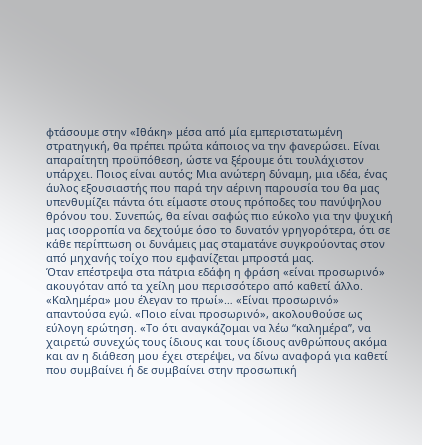φτάσουμε στην «Ιθάκη» μέσα από μία εμπεριστατωμένη στρατηγική, θα πρέπει πρώτα κάποιος να την φανερώσει. Είναι απαραίτητη προϋπόθεση, ώστε να ξέρουμε ότι τουλάχιστον υπάρχει. Ποιος είναι αυτός; Μια ανώτερη δύναμη, μια ιδέα, ένας άυλος εξουσιαστής που παρά την αέρινη παρουσία του θα μας υπενθυμίζει πάντα ότι είμαστε στους πρόποδες του πανύψηλου θρόνου του. Συνεπώς, θα είναι σαφώς πιο εύκολο για την ψυχική μας ισορροπία να δεχτούμε όσο το δυνατόν γρηγορότερα, ότι σε κάθε περίπτωση οι δυνάμεις μας σταματάνε συγκρούοντας στον από μηχανής τοίχο που εμφανίζεται μπροστά μας.
Όταν επέστρεψα στα πάτρια εδάφη η φράση «είναι προσωρινό» ακουγόταν από τα χείλη μου περισσότερο από καθετί άλλο. «Καλημέρα» μου έλεγαν το πρωί»… «Είναι προσωρινό» απαντούσα εγώ. «Ποιο είναι προσωρινό», ακολουθούσε ως εύλογη ερώτηση. «Το ότι αναγκάζομαι να λέω “καλημέρα”, να χαιρετώ συνεχώς τους ίδιους και τους ίδιους ανθρώπους ακόμα και αν η διάθεση μου έχει στερέψει, να δίνω αναφορά για καθετί που συμβαίνει ή δε συμβαίνει στην προσωπική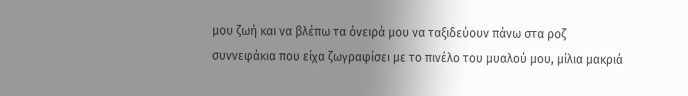μου ζωή και να βλέπω τα όνειρά μου να ταξιδεύουν πάνω στα ροζ συννεφάκια που είχα ζωγραφίσει με το πινέλο του μυαλού μου, μίλια μακριά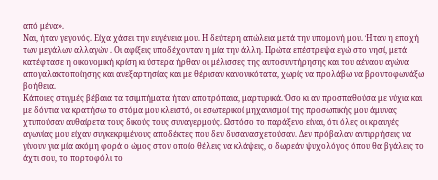από μένα».
Ναι, ήταν γεγονός. Είχα χάσει την ευγένεια μου. Η δεύτερη απώλεια μετά την υπομονή μου. Ήταν η εποχή των μεγάλων αλλαγών . Οι αφίξεις υποδέχονταν η μία την άλλη. Πρώτα επέστρεψα εγώ στο νησί, μετά κατέφτασε η οικονομική κρίση κι ύστερα ήρθαν οι μέλισσες της αυτοσυντήρησης και του αέναου αγώνα απογαλακτοποίησης και ανεξαρτησίας και με θέρισαν κανονικότατα, χωρίς να προλάβω να βροντοφωνάξω βοήθεια.
Κάποιες στιγμές βέβαια τα τσιμπήματα ήταν αποτρόπαια, μαρτυρικά. Όσο κι αν προσπαθούσα με νύχια και με δόντια να κρατήσω το στόμα μου κλειστό, οι εσωτερικοί μηχανισμοί της προσωπικής μου άμυνας χτυπούσαν αυθαίρετα τους δικούς τους συναγερμούς. Ωστόσο το παράξενο είναι, ότι όλες οι κραυγές αγωνίας μου είχαν συγκεκριμένους αποδέκτες που δεν δυσανασχετούσαν. Δεν πρόβαλαν αντιρρήσεις να γίνουν για μία ακόμη φορά ο ώμος στον οποίο θέλεις να κλάψεις, ο δωρεάν ψυχολόγος όπου θα βγάλεις το άχτι σου, το πορτοφόλι το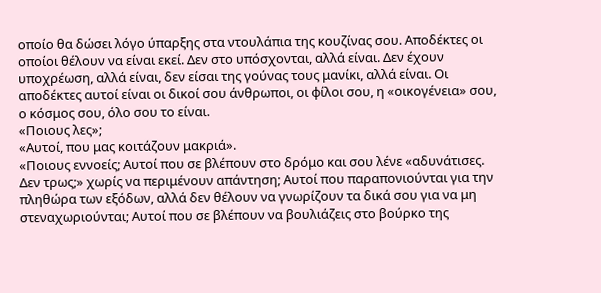οποίο θα δώσει λόγο ύπαρξης στα ντουλάπια της κουζίνας σου. Αποδέκτες οι οποίοι θέλουν να είναι εκεί. Δεν στο υπόσχονται, αλλά είναι. Δεν έχουν υποχρέωση, αλλά είναι, δεν είσαι της γούνας τους μανίκι, αλλά είναι. Οι αποδέκτες αυτοί είναι οι δικοί σου άνθρωποι, οι φίλοι σου, η «οικογένεια» σου, ο κόσμος σου, όλο σου το είναι.
«Ποιους λες»;
«Αυτοί, που μας κοιτάζουν μακριά».
«Ποιους εννοείς; Αυτοί που σε βλέπουν στο δρόμο και σου λένε «αδυνάτισες. Δεν τρως;» χωρίς να περιμένουν απάντηση; Αυτοί που παραπονιούνται για την πληθώρα των εξόδων, αλλά δεν θέλουν να γνωρίζουν τα δικά σου για να μη στεναχωριούνται; Αυτοί που σε βλέπουν να βουλιάζεις στο βούρκο της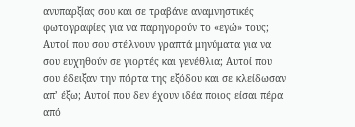ανυπαρξίας σου και σε τραβάνε αναμνηστικές φωτογραφίες για να παρηγορούν το «εγώ» τους; Αυτοί που σου στέλνουν γραπτά μηνύματα για να σου ευχηθούν σε γιορτές και γενέθλια; Αυτοί που σου έδειξαν την πόρτα της εξόδου και σε κλείδωσαν απ’ έξω; Αυτοί που δεν έχουν ιδέα ποιος είσαι πέρα από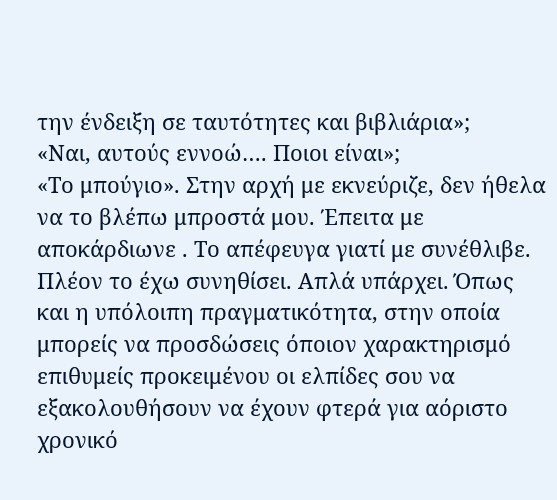την ένδειξη σε ταυτότητες και βιβλιάρια»;
«Ναι, αυτούς εννοώ…. Ποιοι είναι»;
«Το μπούγιο». Στην αρχή με εκνεύριζε, δεν ήθελα να το βλέπω μπροστά μου. Έπειτα με αποκάρδιωνε . Το απέφευγα γιατί με συνέθλιβε. Πλέον το έχω συνηθίσει. Απλά υπάρχει. Όπως και η υπόλοιπη πραγματικότητα, στην οποία μπορείς να προσδώσεις όποιον χαρακτηρισμό επιθυμείς προκειμένου οι ελπίδες σου να εξακολουθήσουν να έχουν φτερά για αόριστο χρονικό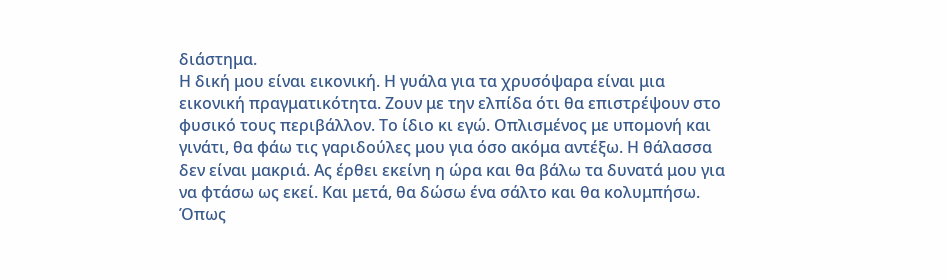διάστημα.
Η δική μου είναι εικονική. Η γυάλα για τα χρυσόψαρα είναι μια εικονική πραγματικότητα. Ζουν με την ελπίδα ότι θα επιστρέψουν στο φυσικό τους περιβάλλον. Το ίδιο κι εγώ. Οπλισμένος με υπομονή και γινάτι, θα φάω τις γαριδούλες μου για όσο ακόμα αντέξω. Η θάλασσα δεν είναι μακριά. Ας έρθει εκείνη η ώρα και θα βάλω τα δυνατά μου για να φτάσω ως εκεί. Και μετά, θα δώσω ένα σάλτο και θα κολυμπήσω. Όπως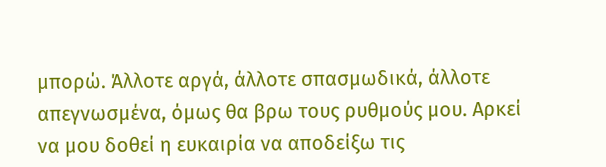μπορώ. Άλλοτε αργά, άλλοτε σπασμωδικά, άλλοτε απεγνωσμένα, όμως θα βρω τους ρυθμούς μου. Αρκεί να μου δοθεί η ευκαιρία να αποδείξω τις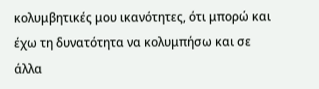κολυμβητικές μου ικανότητες, ότι μπορώ και έχω τη δυνατότητα να κολυμπήσω και σε άλλα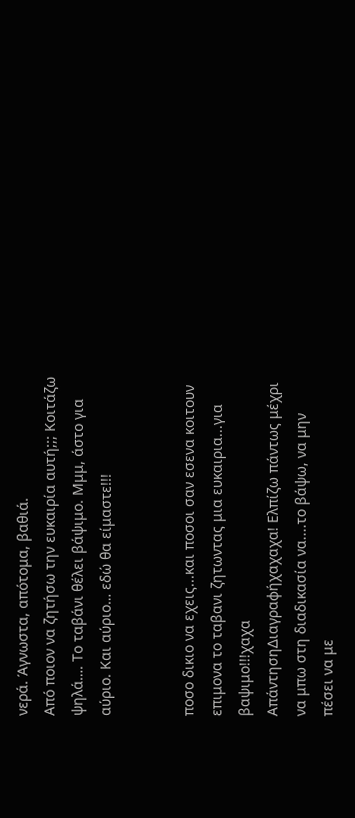νερά. Άγνωστα, απότομα, βαθιά.
Από ποιον να ζητήσω την ευκαιρία αυτή;;; Κοιτάζω ψηλά…. Το ταβάνι θέλει βάψιμο. Μμμ, άστο για αύριο. Και αύριο… εδώ θα είμαστε!!!


ποσο δικιο να εχεις...και ποσοι σαν εσενα κοιτουν επιμονα το ταβανι ζητωντας μια ευκαιρια...για βαψιμο!!!χαχα
ΑπάντησηΔιαγραφήχαχαχα! Ελπίζω πάντως μέχρι να μπω στη διαδικασία να....το βάψω, να μην πέσει να με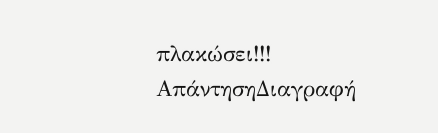πλακώσει!!!
ΑπάντησηΔιαγραφή